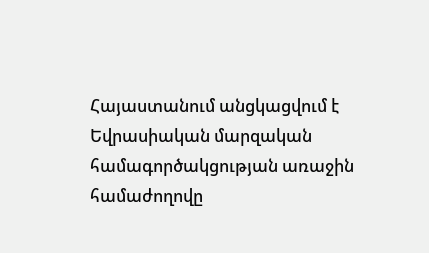Հայաստանում անցկացվում է Եվրասիական մարզական համագործակցության առաջին համաժողովը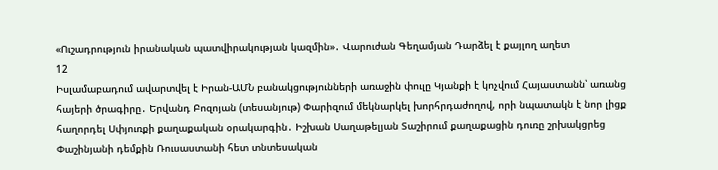«Ուշադրություն իրանական պատվիրակության կազմին»․ Վարուժան Գեղամյան Դարձել է քայլող աղետ
12
Իսլամաբադում ավարտվել է Իրան-ԱՄՆ բանակցությունների առաջին փուլը Կյանքի է կոչվում Հայաստանն՝ առանց հայերի ծրագիրը․ Երվանդ Բոզոյան (տեսանյութ) Փարիզում մեկնարկել խորհրդաժողով, որի նպատակն է նոր լիցք հաղորդել Սփյուռքի քաղաքական օրակարգին․ Իշխան Սաղաթելյան Տաշիրում քաղաքացին դուռը շրխակցրեց Փաշինյանի դեմքին Ռուսաստանի հետ տնտեսական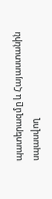պատերազմը և Հայաստանին սպասվող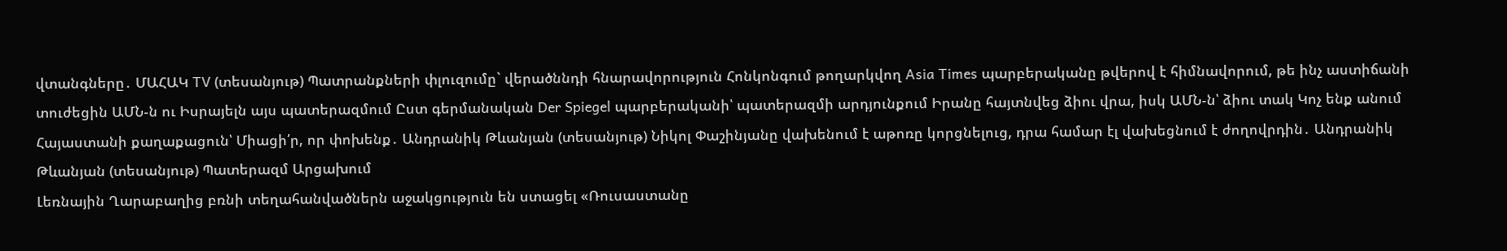վտանգները․ ՄԱՀԱԿ TV (տեսանյութ) Պատրանքների փլուզումը` վերածննդի հնարավորություն Հոնկոնգում թողարկվող Asia Times պարբերականը թվերով է հիմնավորում, թե ինչ աստիճանի տուժեցին ԱՄՆ-ն ու Իսրայելն այս պատերազմում Ըստ գերմանական Der Spiegel պարբերականի՝ պատերազմի արդյունքում Իրանը հայտնվեց ձիու վրա, իսկ ԱՄՆ-ն՝ ձիու տակ Կոչ ենք անում Հայաստանի քաղաքացուն՝ Միացի՛ր, որ փոխենք․ Անդրանիկ Թևանյան (տեսանյութ) Նիկոլ Փաշինյանը վախենում է աթոռը կորցնելուց, դրա համար էլ վախեցնում է ժողովրդին․ Անդրանիկ Թևանյան (տեսանյութ) Պատերազմ Արցախում
Լեռնային Ղարաբաղից բռնի տեղահանվածներն աջակցություն են ստացել «Ռուսաստանը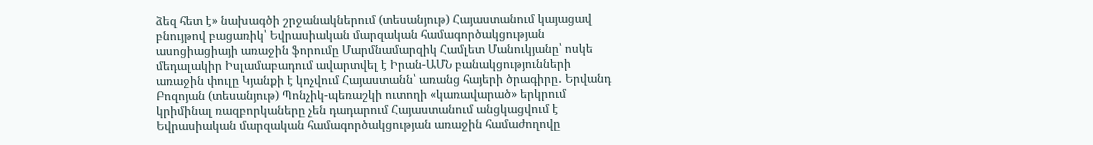ձեզ հետ է» նախագծի շրջանակներում (տեսանյութ) Հայաստանում կայացավ բնույթով բացառիկ՝ Եվրասիական մարզական համագործակցության ասոցիացիայի առաջին ֆորումը Մարմնամարզիկ Համլետ Մանուկյանը՝ ոսկե մեդալակիր Իսլամաբադում ավարտվել է Իրան-ԱՄՆ բանակցությունների առաջին փուլը Կյանքի է կոչվում Հայաստանն՝ առանց հայերի ծրագիրը․ Երվանդ Բոզոյան (տեսանյութ) Պոնչիկ-պեռաշկի ուտողի «կառավարած» երկրում կրիմինալ ռազբորկաները չեն դադարում Հայաստանում անցկացվում է Եվրասիական մարզական համագործակցության առաջին համաժողովը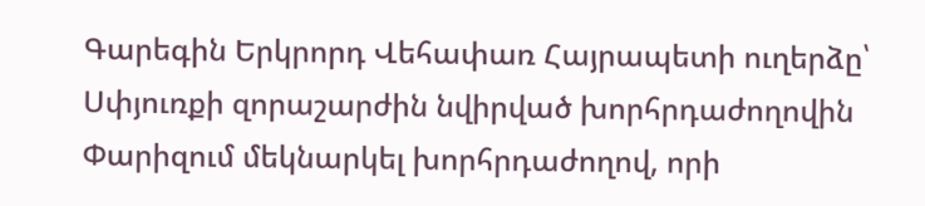Գարեգին Երկրորդ Վեհափառ Հայրապետի ուղերձը՝ Սփյուռքի զորաշարժին նվիրված խորհրդաժողովին Փարիզում մեկնարկել խորհրդաժողով, որի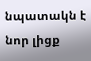նպատակն է նոր լիցք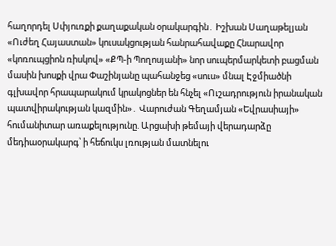հաղորդել Սփյուռքի քաղաքական օրակարգին․ Իշխան Սաղաթելյան «Ուժեղ Հայաստան» կուսակցության հանրահավաքը Հնարավոր «կոռուպցիոն ռիսկով» «ՔՊ-ի Պողոսյանի» նոր սուպերմարկետի բացման մասին խոսքի վրա Փաշինյանը պահանջեց «սուս» մնալ Էջմիածնի գլխավոր հրապարակում կրակոցներ են հնչել «Ուշադրություն իրանական պատվիրակության կազմին»․ Վարուժան Գեղամյան «Եվրասիայի» հումանիտար առաքելությունը. Արցախի թեմայի վերադարձը մեդիաօրակարգ՝ ի հեճուկս լռության մատնելու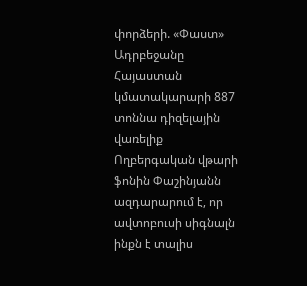փորձերի. «Փաստ» Ադրբեջանը Հայաստան կմատակարարի 887 տոննա դիզելային վառելիք Ողբերգական վթարի ֆոնին Փաշինյանն ազդարարում է, որ ավտոբուսի սիգնալն ինքն է տալիս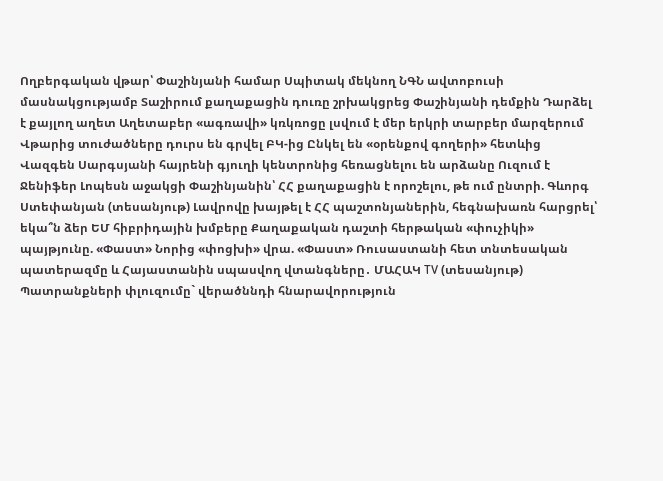Ողբերգական վթար՝ Փաշինյանի համար Սպիտակ մեկնող ՆԳՆ ավտոբուսի մասնակցությամբ Տաշիրում քաղաքացին դուռը շրխակցրեց Փաշինյանի դեմքին Դարձել է քայլող աղետ Աղետաբեր «ագռավի» կռկռոցը լսվում է մեր երկրի տարբեր մարզերում Վթարից տուժածները դուրս են գրվել ԲԿ-ից Ընկել են «օրենքով գողերի» հետևից Վազգեն Սարգսյանի հայրենի գյուղի կենտրոնից հեռացնելու են արձանը Ուզում է Ջենիֆեր Լոպեսն աջակցի Փաշինյանին՝ ՀՀ քաղաքացին է որոշելու, թե ում ընտրի. Գևորգ Ստեփանյան (տեսանյութ) Լավրովը խայթել է ՀՀ պաշտոնյաներին, հեգնախառն հարցրել՝ եկա՞ն ձեր ԵՄ հիբրիդային խմբերը Քաղաքական դաշտի հերթական «փուչիկի» պայթյունը. «Փաստ» Նորից «փոցխի» վրա. «Փաստ» Ռուսաստանի հետ տնտեսական պատերազմը և Հայաստանին սպասվող վտանգները․ ՄԱՀԱԿ TV (տեսանյութ) Պատրանքների փլուզումը` վերածննդի հնարավորություն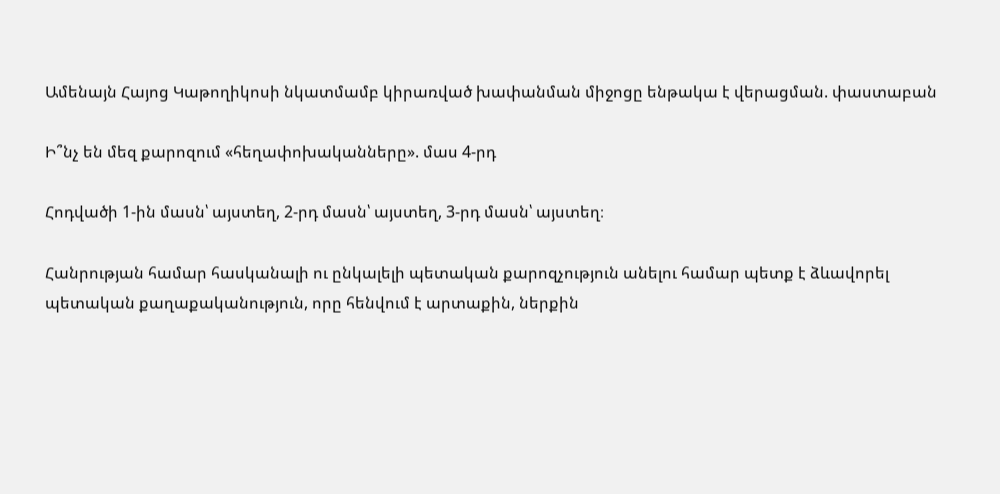Ամենայն Հայոց Կաթողիկոսի նկատմամբ կիրառված խափանման միջոցը ենթակա է վերացման. փաստաբան

Ի՞նչ են մեզ քարոզում «հեղափոխականները». մաս 4-րդ

Հոդվածի 1-ին մասն՝ այստեղ, 2-րդ մասն՝ այստեղ, 3-րդ մասն՝ այստեղ։

Հանրության համար հասկանալի ու ընկալելի պետական քարոզչություն անելու համար պետք է ձևավորել պետական քաղաքականություն, որը հենվում է արտաքին, ներքին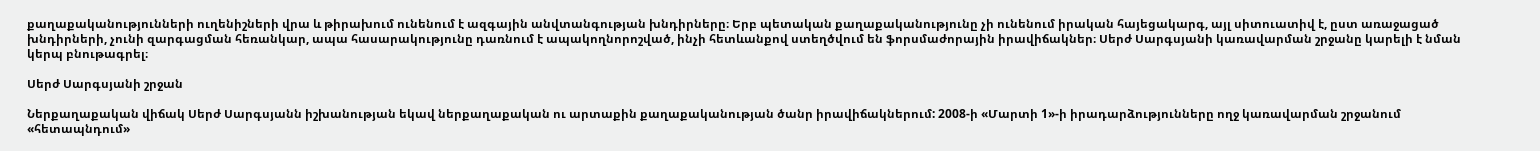քաղաքականությունների ուղենիշների վրա և թիրախում ունենում է ազգային անվտանգության խնդիրները։ Երբ պետական քաղաքականությունը չի ունենում իրական հայեցակարգ, այլ սիտուատիվ է, ըստ առաջացած խնդիրների, չունի զարգացման հեռանկար, ապա հասարակությունը դառնում է ապակողնորոշված, ինչի հետևանքով ստեղծվում են ֆորսմաժորային իրավիճակներ։ Սերժ Սարգսյանի կառավարման շրջանը կարելի է նման կերպ բնութագրել։

Սերժ Սարգսյանի շրջան

Ներքաղաքական վիճակ Սերժ Սարգսյանն իշխանության եկավ ներքաղաքական ու արտաքին քաղաքականության ծանր իրավիճակներում: 2008-ի «Մարտի 1»-ի իրադարձությունները ողջ կառավարման շրջանում «հետապնդում»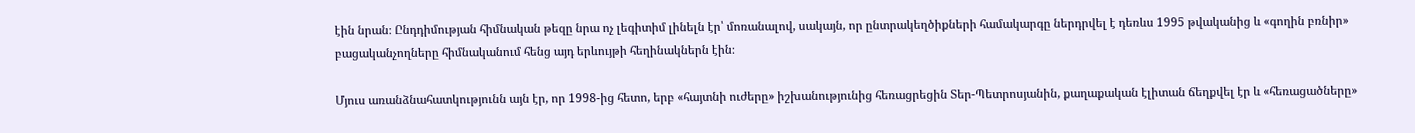էին նրան։ Ընդդիմության հիմնական թեզը նրա ոչ լեգիտիմ լինելն էր՝ մոռանալով, սակայն, որ ընտրակեղծիքների համակարգը ներդրվել է դեռևս 1995 թվականից և «գողին բռնիր» բացականչողները հիմնականում հենց այդ երևույթի հեղինակներն էին։

Մյուս առանձնահատկությունն այն էր, որ 1998-ից հետո, երբ «հայտնի ուժերը» իշխանությունից հեռացրեցին Տեր-Պետրոսյանին, քաղաքական էլիտան ճեղքվել էր և «հեռացածները»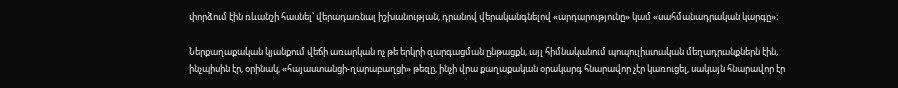փորձում էին ռևանշի հասնել՝ վերադառնալ իշխանության, դրանով վերականգնելով «արդարությունը» կամ «սահմանադրական կարգը»։

Ներքաղաքական կյանքում վեճի առարկան ոչ թե երկրի զարգացման ընթացքն, այլ հիմնականում պոպուլիստական մեղադրանքներն էին, ինչպիսին էր, օրինակ, «հայաստանցի-ղարաբաղցի» թեզը, ինչի վրա քաղաքական օրակարգ հնարավոր չէր կառուցել, սակայն հնարավոր էր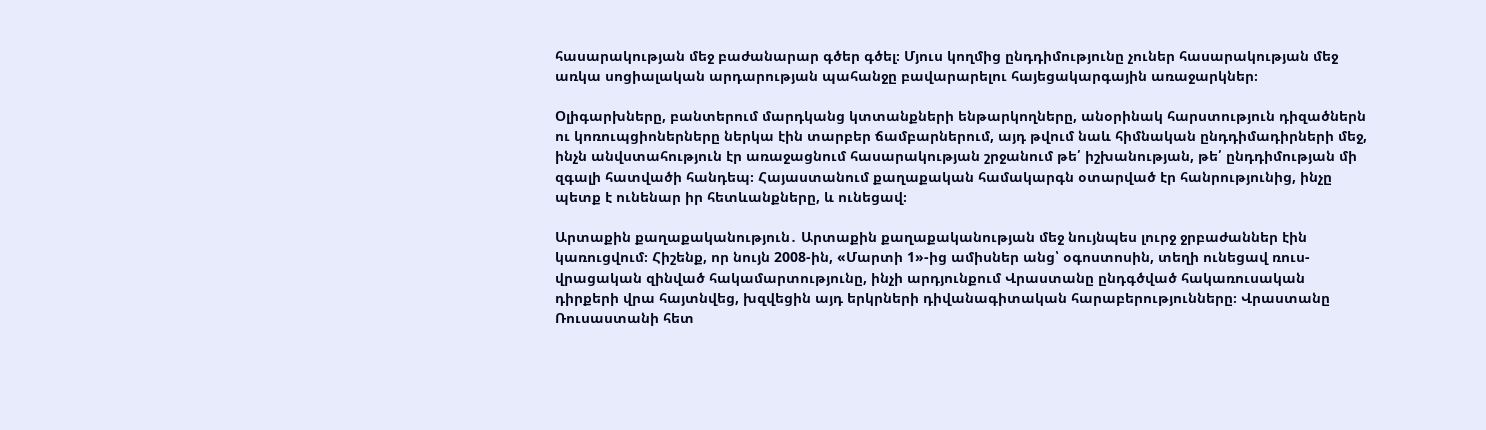հասարակության մեջ բաժանարար գծեր գծել։ Մյուս կողմից ընդդիմությունը չուներ հասարակության մեջ առկա սոցիալական արդարության պահանջը բավարարելու հայեցակարգային առաջարկներ։

Օլիգարխները, բանտերում մարդկանց կտտանքների ենթարկողները, անօրինակ հարստություն դիզածներն ու կոռուպցիոներները ներկա էին տարբեր ճամբարներում, այդ թվում նաև հիմնական ընդդիմադիրների մեջ, ինչն անվստահություն էր առաջացնում հասարակության շրջանում թե՛ իշխանության, թե՛ ընդդիմության մի զգալի հատվածի հանդեպ։ Հայաստանում քաղաքական համակարգն օտարված էր հանրությունից, ինչը պետք է ունենար իր հետևանքները, և ունեցավ։

Արտաքին քաղաքականություն․ Արտաքին քաղաքականության մեջ նույնպես լուրջ ջրբաժաններ էին կառուցվում։ Հիշենք, որ նույն 2008-ին, «Մարտի 1»-ից ամիսներ անց՝ օգոստոսին, տեղի ունեցավ ռուս-վրացական զինված հակամարտությունը, ինչի արդյունքում Վրաստանը ընդգծված հակառուսական դիրքերի վրա հայտնվեց, խզվեցին այդ երկրների դիվանագիտական հարաբերությունները։ Վրաստանը Ռուսաստանի հետ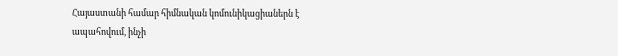Հայաստանի համար հիմնական կոմունիկացիաներն է ապահովում, ինչի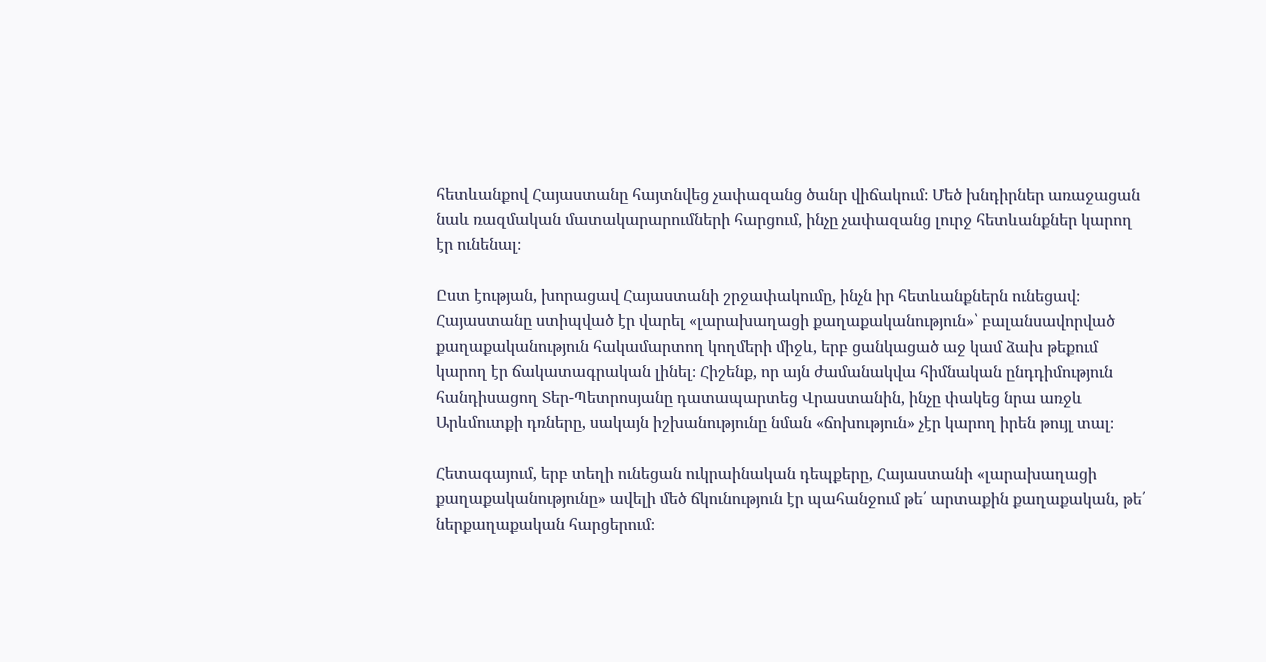հետևանքով Հայաստանը հայտնվեց չափազանց ծանր վիճակում։ Մեծ խնդիրներ առաջացան նաև ռազմական մատակարարումների հարցում, ինչը չափազանց լուրջ հետևանքներ կարող էր ունենալ։

Ըստ էության, խորացավ Հայաստանի շրջափակումը, ինչն իր հետևանքներն ունեցավ։ Հայաստանը ստիպված էր վարել «լարախաղացի քաղաքականություն»՝ բալանսավորված քաղաքականություն հակամարտող կողմերի միջև, երբ ցանկացած աջ կամ ձախ թեքում կարող էր ճակատագրական լինել։ Հիշենք, որ այն ժամանակվա հիմնական ընդդիմություն հանդիսացող Տեր-Պետրոսյանը դատապարտեց Վրաստանին, ինչը փակեց նրա առջև Արևմուտքի դռները, սակայն իշխանությունը նման «ճոխություն» չէր կարող իրեն թույլ տալ։

Հետագայում, երբ տեղի ունեցան ուկրաինական դեպքերը, Հայաստանի «լարախաղացի քաղաքականությունը» ավելի մեծ ճկունություն էր պահանջում թե՛ արտաքին քաղաքական, թե՛ ներքաղաքական հարցերում։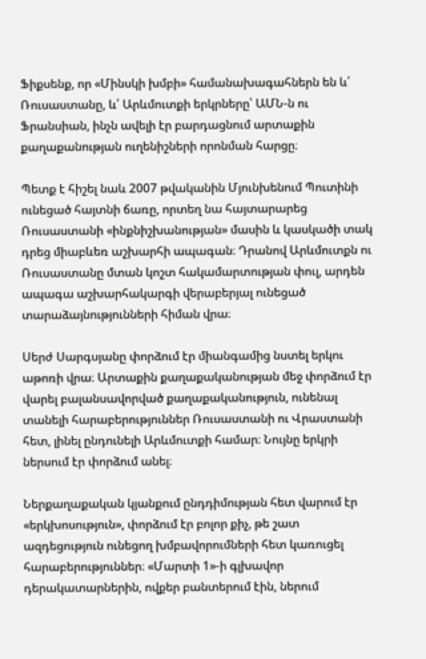Ֆիքսենք, որ «Մինսկի խմբի» համանախագահներն են և՛ Ռուսաստանը, և՛ Արևմուտքի երկրները՝ ԱՄՆ-ն ու Ֆրանսիան, ինչն ավելի էր բարդացնում արտաքին քաղաքանության ուղենիշների որոնման հարցը։

Պետք է հիշել նաև 2007 թվականին Մյունխենում Պուտինի ունեցած հայտնի ճառը, որտեղ նա հայտարարեց Ռուսաստանի «ինքնիշխանության» մասին և կասկածի տակ դրեց միաբևեռ աշխարհի ապագան։ Դրանով Արևմուտքն ու Ռուսաստանը մտան կոշտ հակամարտության փուլ, արդեն ապագա աշխարհակարգի վերաբերյալ ունեցած տարաձայնությունների հիման վրա։

Սերժ Սարգսյանը փորձում էր միանգամից նստել երկու աթոռի վրա։ Արտաքին քաղաքականության մեջ փորձում էր վարել բալանսավորված քաղաքականություն, ունենալ տանելի հարաբերություններ Ռուսաստանի ու Վրաստանի հետ, լինել ընդունելի Արևմուտքի համար։ Նույնը երկրի ներսում էր փորձում անել։

Ներքաղաքական կյանքում ընդդիմության հետ վարում էր «երկխոսություն», փորձում էր բոլոր քիչ, թե շատ ազդեցություն ունեցող խմբավորումների հետ կառուցել հարաբերություններ։ «Մարտի 1»-ի գլխավոր դերակատարներին, ովքեր բանտերում էին, ներում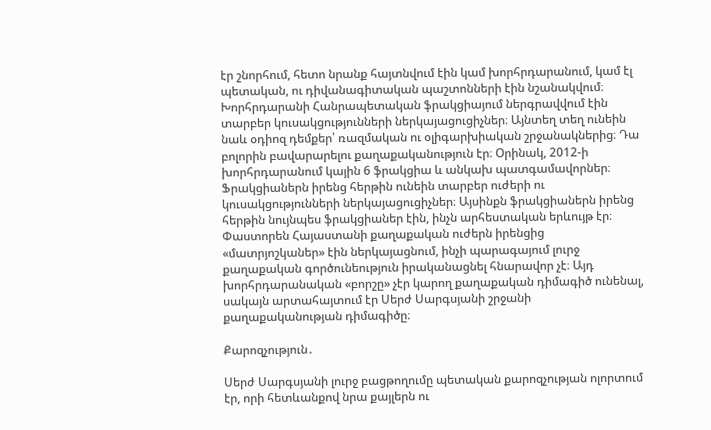էր շնորհում, հետո նրանք հայտնվում էին կամ խորհրդարանում, կամ էլ պետական, ու դիվանագիտական պաշտոնների էին նշանակվում։ Խորհրդարանի Հանրապետական ֆրակցիայում ներգրավվում էին տարբեր կուսակցությունների ներկայացուցիչներ։ Այնտեղ տեղ ունեին նաև օդիոզ դեմքեր՝ ռազմական ու օլիգարխիական շրջանակներից։ Դա բոլորին բավարարելու քաղաքականություն էր։ Օրինակ, 2012-ի խորհրդարանում կային 6 ֆրակցիա և անկախ պատգամավորներ։ Ֆրակցիաներն իրենց հերթին ունեին տարբեր ուժերի ու կուսակցությունների ներկայացուցիչներ։ Այսինքն ֆրակցիաներն իրենց հերթին նույնպես ֆրակցիաներ էին, ինչն արհեստական երևույթ էր։ Փաստորեն Հայաստանի քաղաքական ուժերն իրենցից «մատրյոշկաներ» էին ներկայացնում, ինչի պարագայում լուրջ քաղաքական գործունեություն իրականացնել հնարավոր չէ։ Այդ խորհրդարանական «բորշը» չէր կարող քաղաքական դիմագիծ ունենալ, սակայն արտահայտում էր Սերժ Սարգսյանի շրջանի քաղաքականության դիմագիծը։

Քարոզչություն․

Սերժ Սարգսյանի լուրջ բացթողումը պետական քարոզչության ոլորտում էր, որի հետևանքով նրա քայլերն ու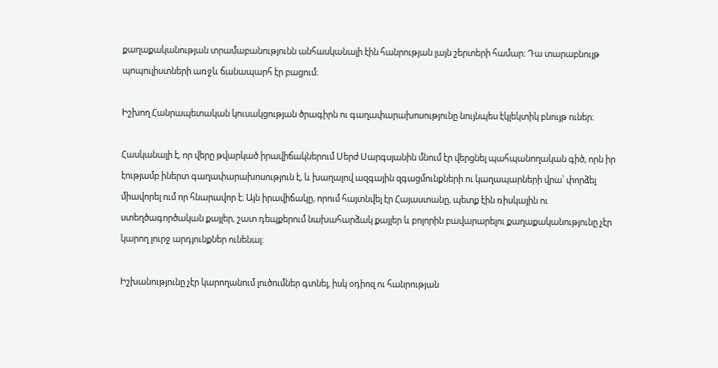քաղաքականության տրամաբանությունն անհասկանալի էին հանրության լայն շերտերի համար։ Դա տարաբնույթ պոպուլիստների առջև ճանապարհ էր բացում։

Իշխող Հանրապետական կուսակցության ծրագիրն ու գաղափարախոսությունը նույնպես էկլեկտիկ բնույթ ուներ։

Հասկանալի է, որ վերը թվարկած իրավիճակներում Սերժ Սարգսյանին մնում էր վերցնել պահպանողական գիծ, որն իր էությամբ իներտ գաղափարախոսություն է, և խաղալով ազգային զգացմունքների ու կաղապարների վրա՝ փորձել միավորել ում որ հնարավոր է։ Այն իրավիճակը, որում հայտնվել էր Հայաստանը, պետք էին ռիսկային ու ստեղծագործական քայլեր, շատ դեպքերում նախահարձակ քայլեր և բոլորին բավարարելու քաղաքականությունը չէր կարող լուրջ արդյունքներ ունենալ։

Իշխանությունը չէր կարողանում լուծումներ գտնել, իսկ օդիոզ ու հանրության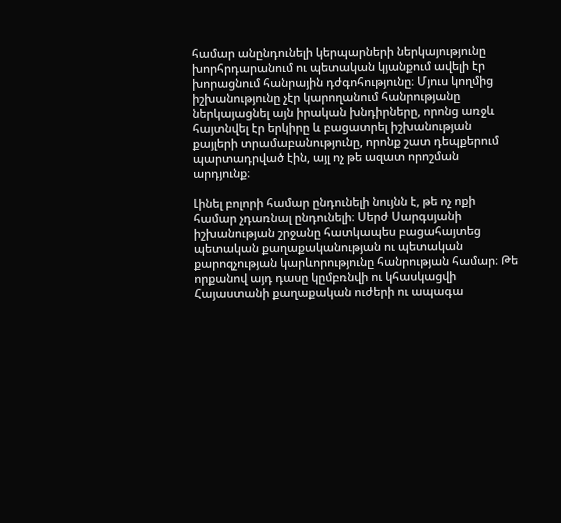համար անընդունելի կերպարների ներկայությունը խորհրդարանում ու պետական կյանքում ավելի էր խորացնում հանրային դժգոհությունը։ Մյուս կողմից իշխանությունը չէր կարողանում հանրությանը ներկայացնել այն իրական խնդիրները, որոնց առջև հայտնվել էր երկիրը և բացատրել իշխանության քայլերի տրամաբանությունը, որոնք շատ դեպքերում պարտադրված էին, այլ ոչ թե ազատ որոշման արդյունք։

Լինել բոլորի համար ընդունելի նույնն է, թե ոչ ոքի համար չդառնալ ընդունելի։ Սերժ Սարգսյանի իշխանության շրջանը հատկապես բացահայտեց պետական քաղաքականության ու պետական քարոզչության կարևորությունը հանրության համար։ Թե որքանով այդ դասը կըմբռնվի ու կհասկացվի Հայաստանի քաղաքական ուժերի ու ապագա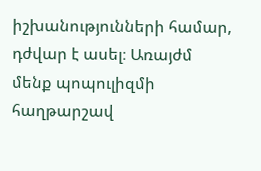իշխանությունների համար, դժվար է ասել։ Առայժմ մենք պոպուլիզմի հաղթարշավ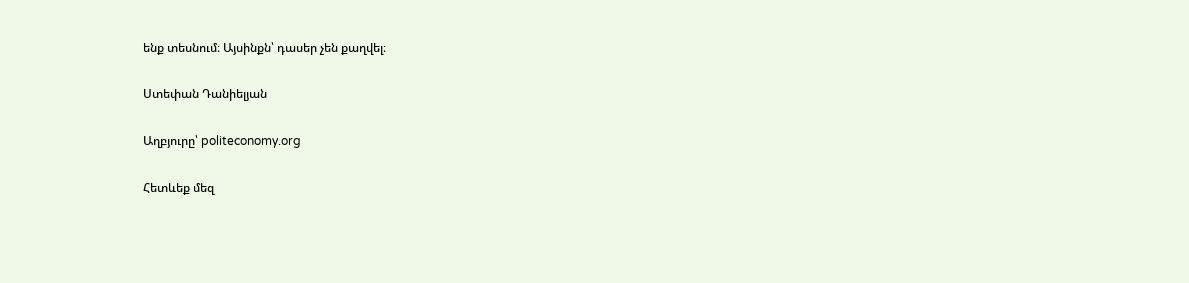ենք տեսնում։ Այսինքն՝ դասեր չեն քաղվել։

Ստեփան Դանիելյան

Աղբյուրը՝ politeconomy.org

Հետևեք մեզ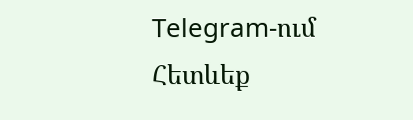Telegram-ում
Հետևեք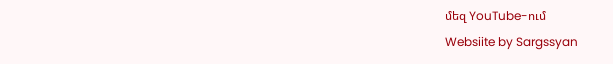մեզ YouTube-ում
Websiite by Sargssyan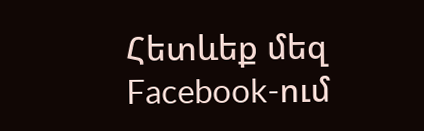Հետևեք մեզ Facebook-ում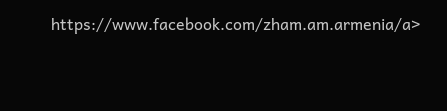https://www.facebook.com/zham.am.armenia/a>